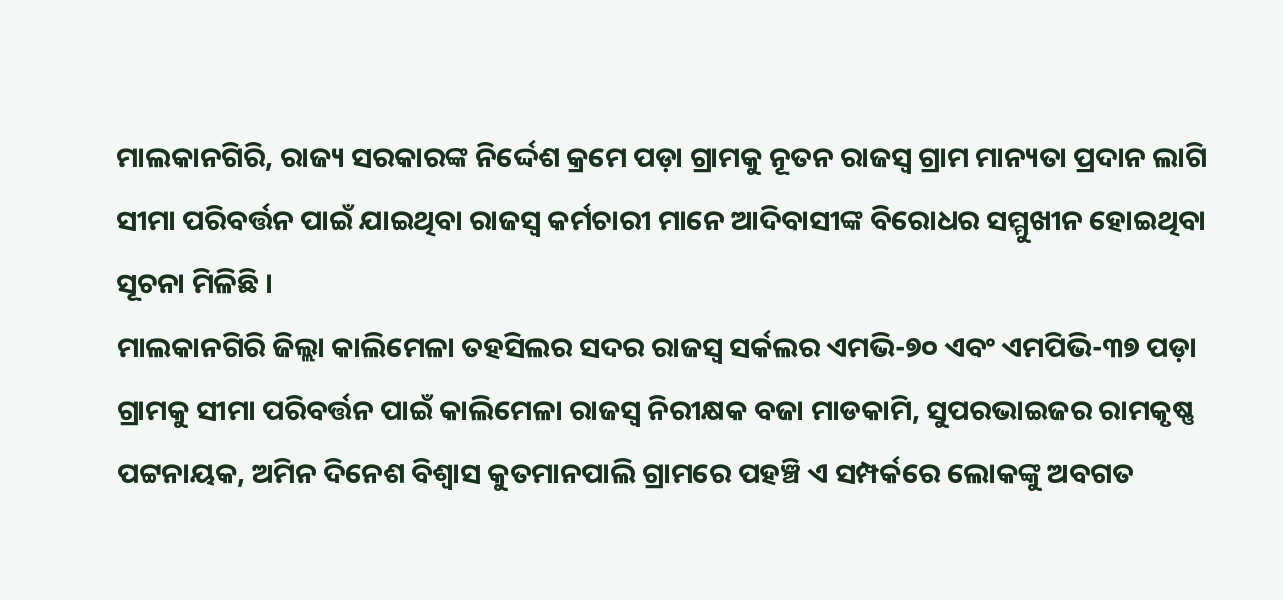ମାଲକାନଗିରି, ରାଜ୍ୟ ସରକାରଙ୍କ ନିର୍ଦ୍ଦେଶ କ୍ରମେ ପଡ଼ା ଗ୍ରାମକୁ ନୂତନ ରାଜସ୍ବ ଗ୍ରାମ ମାନ୍ୟତା ପ୍ରଦାନ ଲାଗି ସୀମା ପରିବର୍ତ୍ତନ ପାଇଁ ଯାଇଥିବା ରାଜସ୍ଵ କର୍ମଚାରୀ ମାନେ ଆଦିବାସୀଙ୍କ ବିରୋଧର ସମ୍ମୁଖୀନ ହୋଇଥିବା ସୂଚନା ମିଳିଛି ।
ମାଲକାନଗିରି ଜିଲ୍ଲା କାଲିମେଳା ତହସିଲର ସଦର ରାଜସ୍ଵ ସର୍କଲର ଏମଭି-୭୦ ଏବଂ ଏମପିଭି-୩୭ ପଡ଼ା ଗ୍ରାମକୁ ସୀମା ପରିବର୍ତ୍ତନ ପାଇଁ କାଲିମେଳା ରାଜସ୍ଵ ନିରୀକ୍ଷକ ବଜା ମାଡକାମି, ସୁପରଭାଇଜର ରାମକୃଷ୍ଣ ପଟ୍ଟନାୟକ, ଅମିନ ଦିନେଶ ବିଶ୍ଵାସ କୁତମାନପାଲି ଗ୍ରାମରେ ପହଞ୍ଚି ଏ ସମ୍ପର୍କରେ ଲୋକଙ୍କୁ ଅବଗତ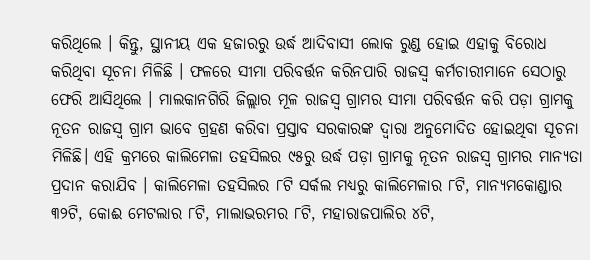କରିଥିଲେ । କିନ୍ତୁ, ସ୍ଥାନୀୟ ଏକ ହଜାରରୁ ଉର୍ଦ୍ଧ ଆଦିବାସୀ ଲୋକ ରୁଣ୍ଡ ହୋଇ ଏହାକୁ ବିରୋଧ କରିଥିବା ସୂଚନା ମିଳିଛି । ଫଳରେ ସୀମା ପରିବର୍ତ୍ତନ କରିନପାରି ରାଜସ୍ବ କର୍ମଚାରୀମାନେ ସେଠାରୁ ଫେରି ଆସିଥିଲେ । ମାଲକାନଗିରି ଜିଲ୍ଲାର ମୂଳ ରାଜସ୍ବ ଗ୍ରାମର ସୀମା ପରିବର୍ତ୍ତନ କରି ପଡ଼ା ଗ୍ରାମକୁ ନୂତନ ରାଜସ୍ବ ଗ୍ରାମ ଭାବେ ଗ୍ରହଣ କରିବା ପ୍ରସ୍ତାବ ସରକାରଙ୍କ ଦ୍ଵାରା ଅନୁମୋଦିତ ହୋଇଥିବା ସୂଚନା ମିଳିଛି। ଏହି କ୍ରମରେ କାଲିମେଳା ତହସିଲର ୯୫ରୁ ଉର୍ଦ୍ଧ ପଡ଼ା ଗ୍ରାମକୁ ନୂତନ ରାଜସ୍ବ ଗ୍ରାମର ମାନ୍ୟତା ପ୍ରଦାନ କରାଯିବ । କାଲିମେଳା ତହସିଲର ୮ଟି ସର୍କଲ ମଧ୍ୟରୁ କାଲିମେଳାର ୮ଟି, ମାନ୍ୟମକୋଣ୍ଡାର ୩୨ଟି, କୋଈ ମେଟଲାର ୮ଟି, ମାଲାଭରମର ୮ଟି, ମହାରାଜପାଲିର ୪ଟି,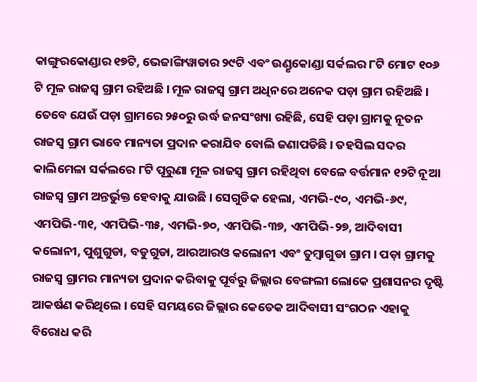କାଙ୍ଗୁରକୋଣ୍ଡାର ୧୭ଟି, ଭେଜାଙ୍ଗିୱାଡାର ୨୯ଟି ଏବଂ ଉଣ୍ଡୃକୋଣ୍ଡା ସର୍କଲର ୮ଟି ମୋଟ ୧୦୬ ଟି ମୂଳ ରାଜସ୍ବ ଗ୍ରାମ ରହିଅଛି । ମୂଳ ରାଜସ୍ବ ଗ୍ରାମ ଅଧିନରେ ଅନେକ ପଡ଼ା ଗ୍ରାମ ରହିଅଛି । ତେବେ ଯେଉଁ ପଡ଼ା ଗ୍ରାମରେ ୨୫୦ରୁ ଉର୍ଦ୍ଧ ଜନସଂଖ୍ୟା ରହିଛି, ସେହି ପଡ଼ା ଗ୍ରାମକୁ ନୂତନ ରାଜସ୍ବ ଗ୍ରାମ ଭାବେ ମାନ୍ୟତା ପ୍ରଦାନ କରାଯିବ ବୋଲି ଜଣାପଡିଛି । ତହସିଲ ସଦର କାଲିମେଳା ସର୍କଲରେ ୮ଟି ପୂରୁଣା ମୂଳ ରାଜସ୍ବ ଗ୍ରାମ ରହିଥିବା ବେଳେ ବର୍ତ୍ତମାନ ୧୨ଟି ନୂଆ ରାଜସ୍ବ ଗ୍ରାମ ଅନ୍ତର୍ଭୁକ୍ତ ହେବାକୁ ଯାଉଛି । ସେଗୁଡିକ ହେଲା, ଏମଭି-୯୦, ଏମଭି-୬୯, ଏମପିଭି-୩୧, ଏମପିଭି-୩୫, ଏମଭି-୭୦, ଏମପିଭି-୩୭, ଏମପିଭି-୨୭, ଆଦିବାସୀ କଲୋନୀ, ପୁଶୁଗୁଡା, ବଡୁଗୁଡା, ଆରଆରଓ କଲୋନୀ ଏବଂ ତୁମ୍ବାଗୁଡା ଗ୍ରାମ । ପଡ଼ା ଗ୍ରାମକୁ ରାଜସ୍ବ ଗ୍ରାମର ମାନ୍ୟତା ପ୍ରଦାନ କରିବାକୁ ପୂର୍ବରୁ ଜିଲ୍ଲାର ବେଙ୍ଗଲୀ ଲୋକେ ପ୍ରଶାସନର ଦୃଷ୍ଟି ଆକର୍ଷଣ କରିଥିଲେ । ସେହି ସମୟରେ ଜିଲ୍ଲାର କେତେକ ଆଦିବାସୀ ସଂଗଠନ ଏହାକୁ ବିରୋଧ କରି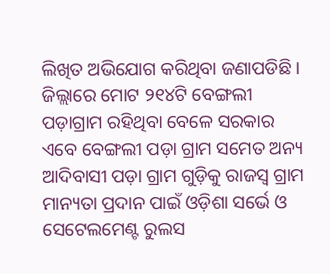ଲିଖିତ ଅଭିଯୋଗ କରିଥିବା ଜଣାପଡିଛି । ଜିଲ୍ଲାରେ ମୋଟ ୨୧୪ଟି ବେଙ୍ଗଲୀ ପଡ଼ାଗ୍ରାମ ରହିଥିବା ବେଳେ ସରକାର ଏବେ ବେଙ୍ଗଲୀ ପଡ଼ା ଗ୍ରାମ ସମେତ ଅନ୍ୟ ଆଦିବାସୀ ପଡ଼ା ଗ୍ରାମ ଗୁଡ଼ିକୁ ରାଜସ୍ବ ଗ୍ରାମ ମାନ୍ୟତା ପ୍ରଦାନ ପାଇଁ ଓଡ଼ିଶା ସର୍ଭେ ଓ ସେଟେଲମେଣ୍ଟ ରୁଲସ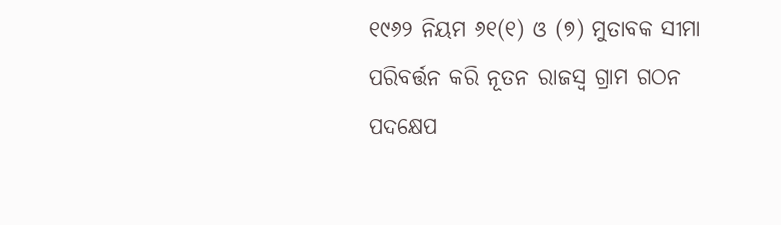୧୯୬୨ ନିୟମ ୬୧(୧) ଓ (୭) ମୁତାବକ ସୀମା ପରିବର୍ତ୍ତନ କରି ନୂତନ ରାଜସ୍ବ ଗ୍ରାମ ଗଠନ ପଦକ୍ଷେପ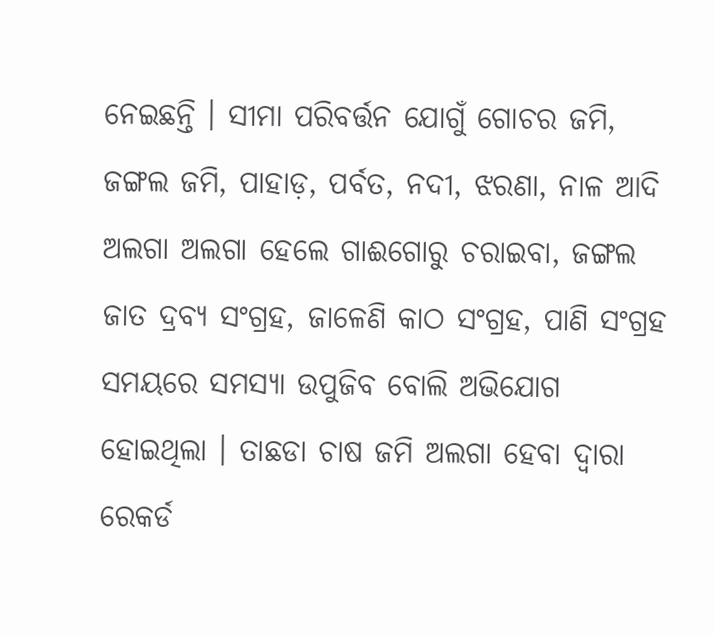ନେଇଛନ୍ତି । ସୀମା ପରିବର୍ତ୍ତନ ଯୋଗୁଁ ଗୋଚର ଜମି, ଜଙ୍ଗଲ ଜମି, ପାହାଡ଼, ପର୍ବତ, ନଦୀ, ଝରଣା, ନାଳ ଆଦି ଅଲଗା ଅଲଗା ହେଲେ ଗାଈଗୋରୁ ଚରାଇବା, ଜଙ୍ଗଲ ଜାତ ଦ୍ରବ୍ଯ ସଂଗ୍ରହ, ଜାଳେଣି କାଠ ସଂଗ୍ରହ, ପାଣି ସଂଗ୍ରହ ସମୟରେ ସମସ୍ୟା ଉପୁଜିବ ବୋଲି ଅଭିଯୋଗ ହୋଇଥିଲା । ତାଛଡା ଚାଷ ଜମି ଅଲଗା ହେବା ଦ୍ଵାରା ରେକର୍ଡ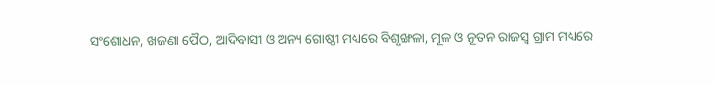ସଂଶୋଧନ, ଖଜଣା ପୈଠ, ଆଦିବାସୀ ଓ ଅନ୍ୟ ଗୋଷ୍ଠୀ ମଧ୍ୟରେ ବିଶୃଙ୍ଖଳା, ମୂଳ ଓ ନୂତନ ରାଜସ୍ବ ଗ୍ରାମ ମଧ୍ୟରେ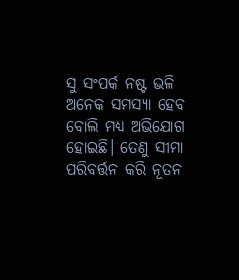ସୁ ସଂପର୍କ ନଷ୍ଟ ଭଳି ଅନେକ ସମସ୍ୟା ହେବ ବୋଲି ମଧ୍ୟ ଅଭିଯୋଗ ହୋଇଛି। ତେଣୁ ସୀମା ପରିବର୍ତ୍ତନ କରି ନୂତନ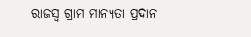ରାଜସ୍ବ ଗ୍ରାମ ମାନ୍ୟତା ପ୍ରଦାନ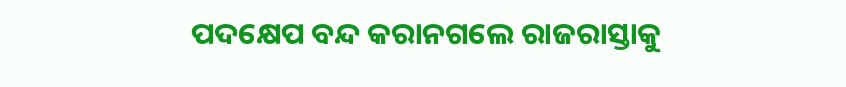ପଦକ୍ଷେପ ବନ୍ଦ କରାନଗଲେ ରାଜରାସ୍ତାକୁ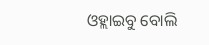ଓହ୍ଲାଇବୁ ବୋଲି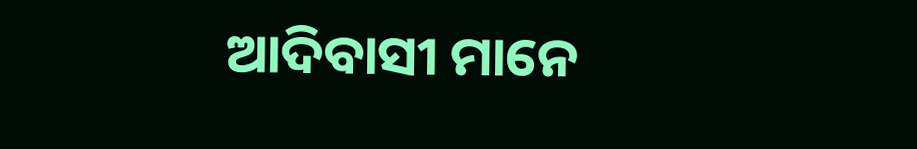ଆଦିବାସୀ ମାନେ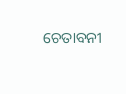ଚେତାବନୀ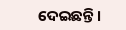ଦେଇଛନ୍ତି ।